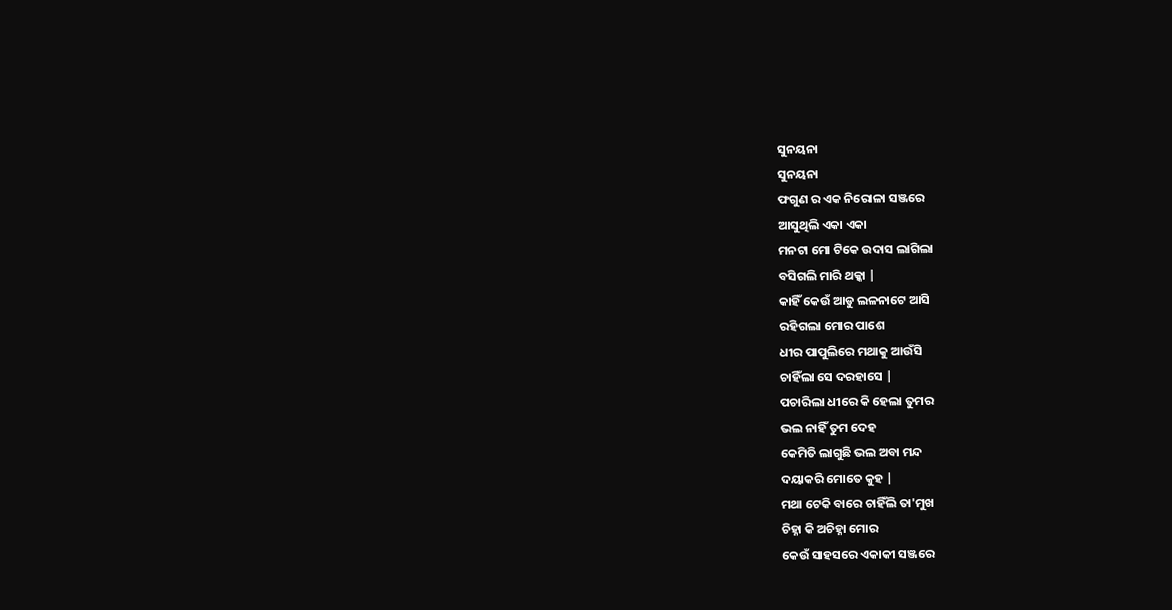ସୁନୟନା
ସୁନୟନା
ଫଗୁଣ ର ଏକ ନିରୋଳା ସଞ୍ଜରେ
ଆସୁଥିଲି ଏକା ଏକା
ମନଟା ମୋ ଟିକେ ଉଦାସ ଲାଗିଲା
ବସିଗଲି ମାରି ଥକ୍କା |
କାହିଁ କେଉଁ ଆଡୁ ଲଳନାଟେ ଆସି
ରହିଗଲା ମୋର ପାଶେ
ଧୀର ପାପୁଲିରେ ମଥାକୁ ଆଉଁସି
ଚାହିଁଲା ସେ ଦରହାସେ |
ପଚାରିଲା ଧୀରେ କି ହେଲା ତୁମର
ଭଲ ନାହିଁ ତୁମ ଦେହ
କେମିତି ଲାଗୁଛି ଭଲ ଅବା ମନ୍ଦ
ଦୟାକରି ମୋତେ କୁହ |
ମଥା ଟେକି ବାରେ ଚାହିଁଲି ତା'ମୁଖ
ଚିହ୍ନା କି ଅଚିହ୍ନା ମୋର
କେଉଁ ସାହସରେ ଏକାକୀ ସଞ୍ଜରେ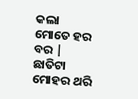କଲା ମୋତେ ହର ବର |
ଛାତିଟା ମୋହର ଥରି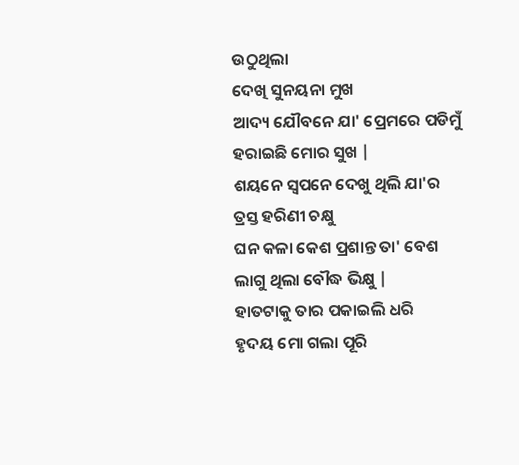ଉଠୁଥିଲା
ଦେଖି ସୁନୟନା ମୁଖ
ଆଦ୍ୟ ଯୌବନେ ଯା' ପ୍ରେମରେ ପଡିମୁଁ
ହରାଇଛି ମୋର ସୁଖ |
ଶୟନେ ସ୍ୱପନେ ଦେଖୁ ଥିଲି ଯା'ର
ତ୍ରସ୍ତ ହରିଣୀ ଚକ୍ଷୁ
ଘନ କଳା କେଶ ପ୍ରଶାନ୍ତ ତା' ବେଶ
ଲାଗୁ ଥିଲା ବୌଦ୍ଧ ଭିକ୍ଷୁ |
ହାତଟାକୁ ତାର ପକାଇଲି ଧରି
ହୃଦୟ ମୋ ଗଲା ପୂରି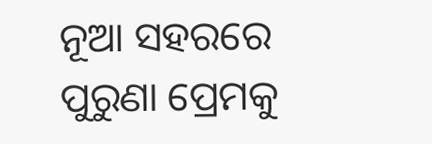ନୂଆ ସହରରେ ପୁରୁଣା ପ୍ରେମକୁ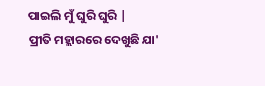ପାଇଲି ମୁଁ ଘୁରି ଘୁରି |
ପ୍ରୀତି ମହ୍ଲାରରେ ଦେଖୁଛି ଯା'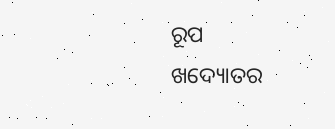ରୂପ
ଖଦ୍ୟୋତର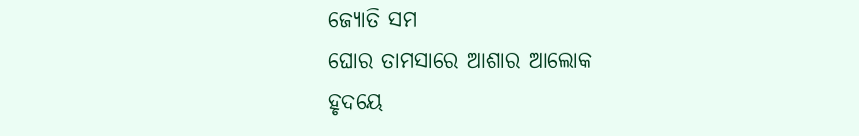ଜ୍ୟୋତି ସମ
ଘୋର ତାମସାରେ ଆଶାର ଆଲୋକ
ହୃଦୟେ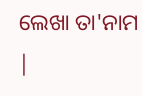ଲେଖା ତା'ନାମ |